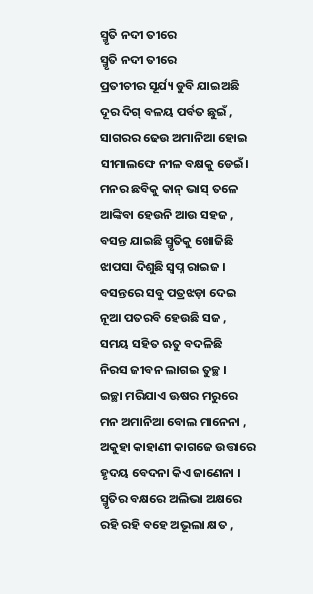ସ୍ମୃତି ନଦୀ ତୀରେ
ସ୍ମୃତି ନଦୀ ତୀରେ
ପ୍ରତୀଚୀର ସୂର୍ଯ୍ୟ ଡୁବି ଯାଇଅଛି
ଦୂର ଦିଗ୍ ବଳୟ ପର୍ବତ ଛୁଇଁ ,
ସାଗରର ଢେଉ ଅମାନିଆ ହୋଇ
ସୀମାଲଙ୍ଘେ ନୀଳ ବକ୍ଷକୁ ଡେଇଁ।
ମନର ଛବିକୁ କାନ୍ ଭାସ୍ ତଳେ
ଆଙ୍କିବା ହେଉନି ଆଉ ସହଜ ,
ବସନ୍ତ ଯାଇଛି ସ୍ମୃତିକୁ ଖୋଜିଛି
ଝାପସା ଦିଶୁଛି ସ୍ୱପ୍ନ ରାଇଜ ।
ବସନ୍ତରେ ସବୁ ପତ୍ରଝଡ଼ା ଦେଇ
ନୂଆ ପତରବି ହେଉଛି ସଜ ,
ସମୟ ସହିତ ଋତୁ ବଦଳିଛି
ନିରସ ଜୀବନ ଲାଗଇ ତୁଚ୍ଛ ।
ଇଚ୍ଛା ମରିଯାଏ ଊଷର ମରୁରେ
ମନ ଅମାନିଆ ବୋଲ ମାନେନା ,
ଅକୁହା କାହାଣୀ କାଗଜେ ଉତ୍ତାରେ
ହୃଦୟ ବେଦନା କିଏ ଜାଣେନା ।
ସ୍ମୃତିର ବକ୍ଷରେ ଅଲିଭା ଅକ୍ଷରେ
ରହି ରହି ବହେ ଅଭୂଲା କ୍ଷତ ,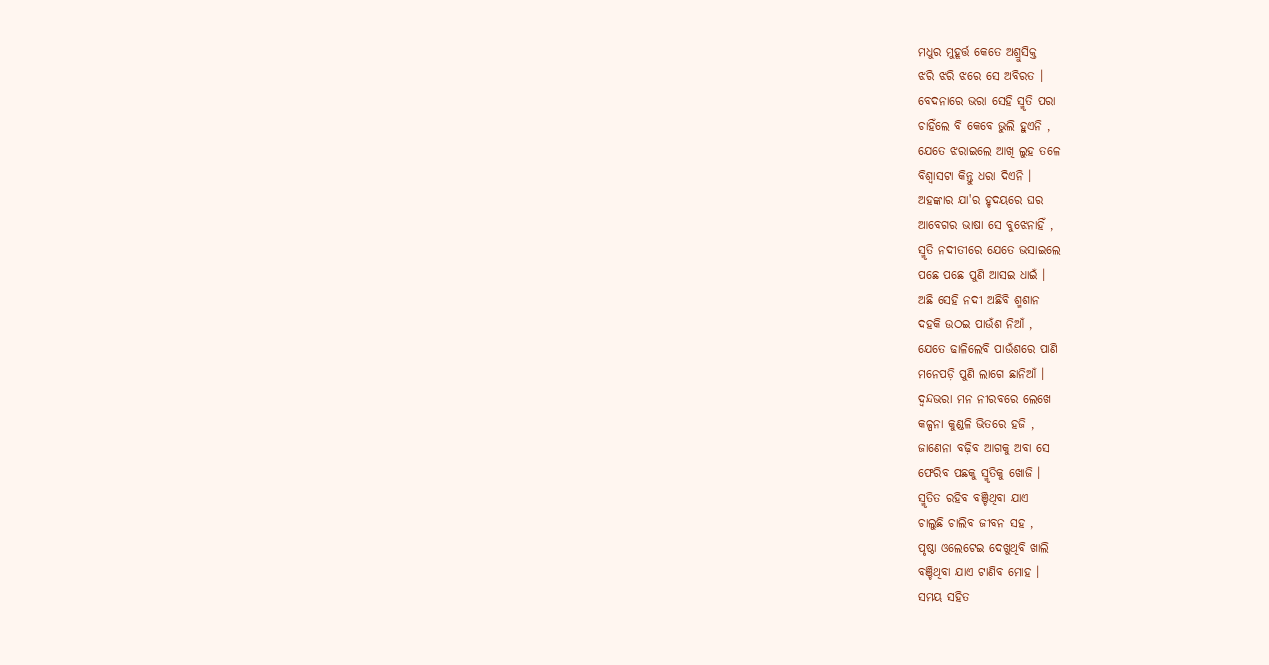ମଧୁର ମୁହୂର୍ତ୍ତ କେତେ ଅଶ୍ରୁସିକ୍ତ
ଝରି ଝରି ଝରେ ସେ ଅବିରତ ।
ବେଦନାରେ ଭରା ସେହି ସ୍ମୃତି ପରା
ଚାହିଁଲେ ବି କେବେ ଭୁଲି ହୁଏନି ,
ଯେତେ ଝରାଇଲେ ଆଖି ଲୁହ ତଳେ
ବିଶ୍ବାସଟା କିନ୍ତୁ ଧରା ଦିଏନି ।
ଅହଙ୍କାର ଯା'ର ହୃଦୟରେ ଘର
ଆବେଗର ଭାଷା ସେ ବୁଝେନାହିଁ ,
ସ୍ମୃତି ନଦୀତୀରେ ଯେତେ ଭସାଇଲେ
ପଛେ ପଛେ ପୁଣି ଆସଇ ଧାଇଁ ।
ଅଛି ସେହି ନଦୀ ଅଛିବି ଶ୍ମଶାନ
ଦହକି ଉଠଇ ପାଉଁଶ ନିଆଁ ,
ଯେତେ ଢାଳିଲେବି ପାଉଁଶରେ ପାଣି
ମନେପଡ଼ି ପୁଣି ଲାଗେ ଛାନିଆଁ ।
ଦ୍ଵନ୍ଦଭରା ମନ ନୀରବରେ ଲେଖେ
କଳ୍ପନା କୁଣ୍ଡଳି ଭିତରେ ହଜି ,
ଜାଣେନା ବଢ଼ିବ ଆଗକୁ ଅବା ସେ
ଫେରିବ ପଛକୁ ସ୍ମୃତିକୁ ଖୋଜି ।
ସ୍ମୃତିତ ରହିବ ବଞ୍ଚିଥିବା ଯାଏ
ଚାଲୁଛି ଚାଲିବ ଜୀବନ ସହ ,
ପୃଷ୍ଠା ଓଲେଟେଇ ଦେଖୁଥିବି ଖାଲି
ବଞ୍ଚିଥିବା ଯାଏ ଟାଣିବ ମୋହ ।
ସମୟ ସହିତ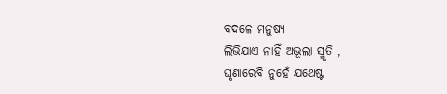ବଦଳେ ମନୁଷ୍ୟ
ଲିଭିଯାଏ ନାହିଁ ଅଭୂଲା ସ୍ମୃତି ,
ଘୃଣାରେବି ନୁହେଁ ଯଥେଷ୍ଟ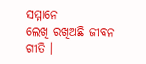ସମ୍ମାନେ
ଲେଖି ରଖିଅଛି ଜୀବନ ଗୀତି ।